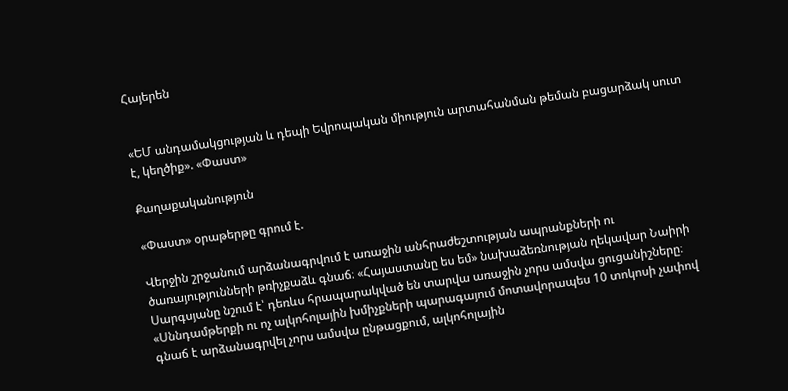Հայերեն


«ԵՄ անդամակցության և դեպի Եվրոպական միություն արտահանման թեման բացարձակ սուտ է, կեղծիք». «Փաստ»

Քաղաքականություն

«Փաստ» օրաթերթը գրում է.

Վերջին շրջանում արձանագրվում է առաջին անհրաժեշտության ապրանքների ու ծառայությունների թռիչքաձև գնաճ։ «Հայաստանը ես եմ» նախաձեռնության ղեկավար Նաիրի Սարգսյանը նշում է՝ դեռևս հրապարակված են տարվա առաջին չորս ամսվա ցուցանիշները։ «Սննդամթերքի ու ոչ ալկոհոլային խմիչքների պարագայում մոտավորապես 10 տոկոսի չափով գնաճ է արձանագրվել չորս ամսվա ընթացքում, ալկոհոլային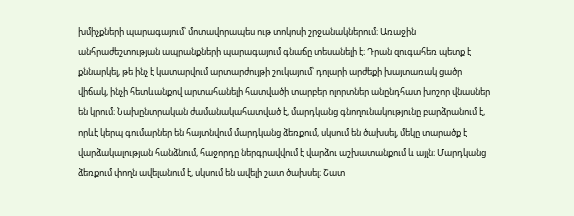խմիչքների պարագայում՝ մոտավորապես ութ տոկոսի շրջանակներում։ Առաջին անհրաժեշտության ապրանքների պարագայում գնաճը տեսանելի է։ Դրան զուգահեռ պետք է քննարկել, թե ինչ է կատարվում արտարժույթի շուկայում՝ դոլարի արժեքի խայտառակ ցածր վիճակ, ինչի հետևանքով արտահանելի հատվածի տարբեր ոլորտներ անընդհատ խոշոր վնասներ են կրում։ Նախընտրական ժամանակահատված է, մարդկանց գնողունակությունը բարձրանում է, որևէ կերպ գումարներ են հայտնվում մարդկանց ձեռքում, սկսում են ծախսել, մեկը տարածք է վարձակալության հանձնում, հաջորդը ներգրավվում է վարձու աշխատանքում և այլն։ Մարդկանց ձեռքում փողն ավելանում է, սկսում են ավելի շատ ծախսել։ Շատ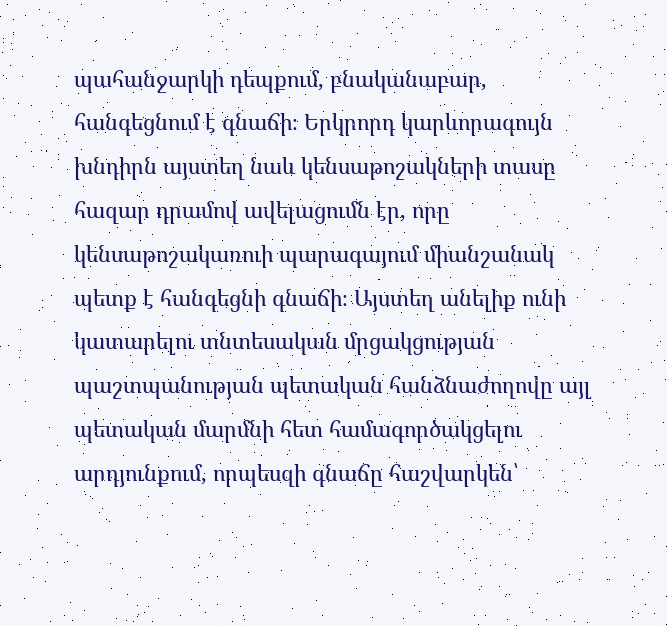պահանջարկի դեպքում, բնականաբար, հանգեցնում է գնաճի։ Երկրորդ կարևորագույն խնդիրն այստեղ նաև կենսաթոշակների տասը հազար դրամով ավելացումն էր, որը կենսաթոշակառուի պարագայում միանշանակ պետք է հանգեցնի գնաճի։ Այստեղ անելիք ունի կատարելու տնտեսական մրցակցության պաշտպանության պետական հանձնաժողովը այլ պետական մարմնի հետ համագործակցելու արդյունքում, որպեսզի գնաճը հաշվարկեն՝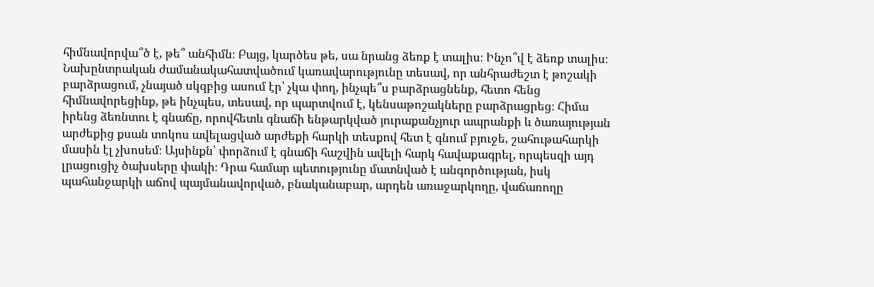հիմնավորվա՞ծ է, թե՞ անհիմն։ Բայց, կարծես թե, սա նրանց ձեռք է տալիս։ Ինչո՞վ է ձեռք տալիս։ Նախընտրական ժամանակահատվածում կառավարությունը տեսավ, որ անհրաժեշտ է թոշակի բարձրացում, չնայած սկզբից ասում էր՝ չկա փող, ինչպե՞ս բարձրացնենք, հետո հենց հիմնավորեցինք, թե ինչպես, տեսավ, որ պարտվում է, կենսաթոշակները բարձրացրեց։ Հիմա իրենց ձեռնտու է գնաճը, որովհետև գնաճի ենթարկված յուրաքանչյուր ապրանքի և ծառայության արժեքից քսան տոկոս ավելացված արժեքի հարկի տեսքով հետ է գնում բյուջե, շահութահարկի մասին էլ չխոսեմ։ Այսինքն՝ փորձում է գնաճի հաշվին ավելի հարկ հավաքագրել, որպեսզի այդ լրացուցիչ ծախսերը փակի։ Դրա համար պետությունը մատնված է անգործության, իսկ պահանջարկի աճով պայմանավորված, բնականաբար, արդեն առաջարկողը, վաճառողը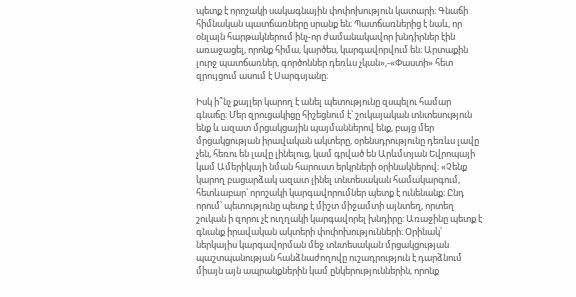պետք է որոշակի սակագնային փոփոխություն կատարի։ Գնաճի հիմնական պատճառները սրանք են։ Պատճառներից է նաև, որ օնլայն հարթակներում ինչ-որ ժամանակավոր խնդիրներ էին առաջացել, որոնք հիմա, կարծես, կարգավորվում են։ Արտաքին լուրջ պատճառներ, գործոններ դեռևս չկան»,-«Փաստի» հետ զրույցում ասում է Սարգսյանը։

Իսկ ի՞նչ քայլեր կարող է անել պետությունը զսպելու համար գնաճը։ Մեր զրուցակիցը հիշեցնում է՝ շուկայական տնտեսություն ենք և ազատ մրցակցային պայմաններով ենք, բայց մեր մրցակցության իրավական ակտերը, օրենսդրությունը դեռևս լավը չեն, հեռու են լավը լինելուց, կամ գրված են Արևմտյան Եվրոպայի կամ Ամերիկայի նման հարուստ երկրների օրինակներով։ «Չենք կարող բացարձակ ազատ լինել տնտեսական համակարգում, հետևաբար՝ որոշակի կարգավորումներ պետք է ունենանք։ Ընդ որում՝ պետությունը պետք է միշտ միջամտի այնտեղ, որտեղ շուկան ի զորու չէ ուղղակի կարգավորել խնդիրը։ Առաջինը պետք է գնանք իրավական ակտերի փոփոխությունների։ Օրինակ՝ ներկայիս կարգավորման մեջ տնտեսական մրցակցության պաշտպանության հանձնաժողովը ուշադրություն է դարձնում միայն այն ապրանքներին կամ ընկերություններին, որոնք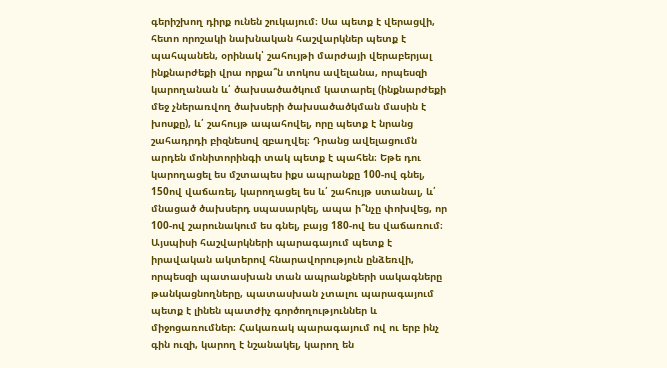գերիշխող դիրք ունեն շուկայում։ Սա պետք է վերացվի, հետո որոշակի նախնական հաշվարկներ պետք է պահպանեն, օրինակ՝ շահույթի մարժայի վերաբերյալ ինքնարժեքի վրա որքա՞ն տոկոս ավելանա, որպեսզի կարողանան և՛ ծախսածածկում կատարել (ինքնարժեքի մեջ չներառվող ծախսերի ծախսածածկման մասին է խոսքը), և՛ շահույթ ապահովել, որը պետք է նրանց շահադրդի բիզնեսով զբաղվել։ Դրանց ավելացումն արդեն մոնիտորինգի տակ պետք է պահեն։ Եթե դու կարողացել ես մշտապես իքս ապրանքը 100-ով գնել, 150ով վաճառել, կարողացել ես և՛ շահույթ ստանալ, և՛ մնացած ծախսերդ սպասարկել, ապա ի՞նչը փոխվեց, որ 100-ով շարունակում ես գնել, բայց 180-ով ես վաճառում։ Այսպիսի հաշվարկների պարագայում պետք է իրավական ակտերով հնարավորություն ընձեռվի, որպեսզի պատասխան տան ապրանքների սակագները թանկացնողները, պատասխան չտալու պարագայում պետք է լինեն պատժիչ գործողություններ և միջոցառումներ։ Հակառակ պարագայում ով ու երբ ինչ գին ուզի, կարող է նշանակել, կարող են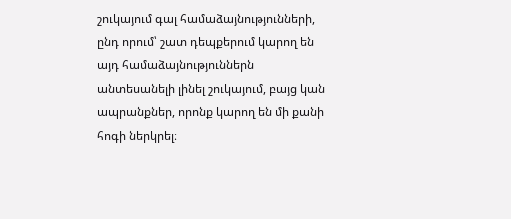շուկայում գալ համաձայնությունների, ընդ որում՝ շատ դեպքերում կարող են այդ համաձայնություններն անտեսանելի լինել շուկայում, բայց կան ապրանքներ, որոնք կարող են մի քանի հոգի ներկրել։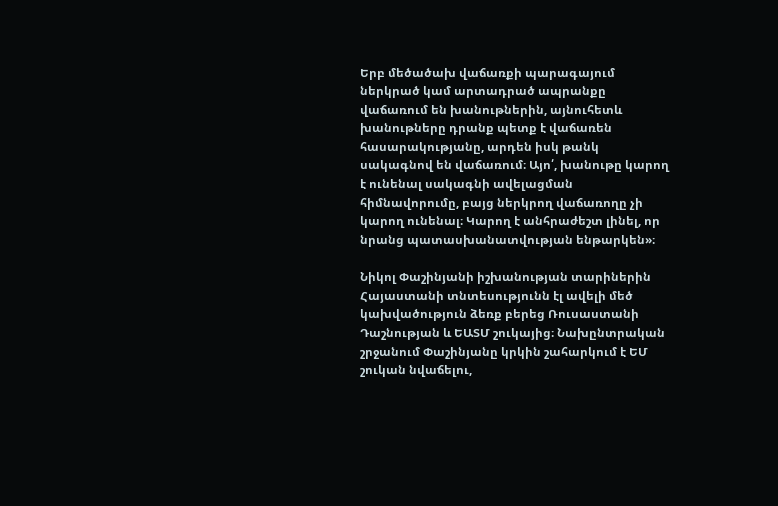Երբ մեծածախ վաճառքի պարագայում ներկրած կամ արտադրած ապրանքը վաճառում են խանութներին, այնուհետև խանութները դրանք պետք է վաճառեն հասարակությանը, արդեն իսկ թանկ սակագնով են վաճառում։ Այո՛, խանութը կարող է ունենալ սակագնի ավելացման հիմնավորումը, բայց ներկրող վաճառողը չի կարող ունենալ։ Կարող է անհրաժեշտ լինել, որ նրանց պատասխանատվության ենթարկեն»։

Նիկոլ Փաշինյանի իշխանության տարիներին Հայաստանի տնտեսությունն էլ ավելի մեծ կախվածություն ձեռք բերեց Ռուսաստանի Դաշնության և ԵԱՏՄ շուկայից։ Նախընտրական շրջանում Փաշինյանը կրկին շահարկում է ԵՄ շուկան նվաճելու,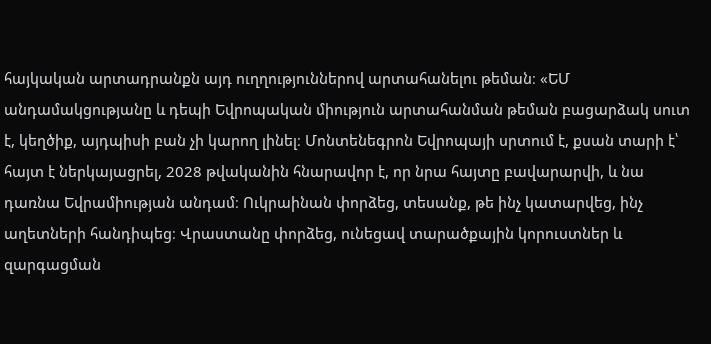հայկական արտադրանքն այդ ուղղություններով արտահանելու թեման։ «ԵՄ անդամակցությանը և դեպի Եվրոպական միություն արտահանման թեման բացարձակ սուտ է, կեղծիք, այդպիսի բան չի կարող լինել։ Մոնտենեգրոն Եվրոպայի սրտում է, քսան տարի է՝ հայտ է ներկայացրել, 2028 թվականին հնարավոր է, որ նրա հայտը բավարարվի, և նա դառնա Եվրամիության անդամ։ Ուկրաինան փորձեց, տեսանք, թե ինչ կատարվեց, ինչ աղետների հանդիպեց։ Վրաստանը փորձեց, ունեցավ տարածքային կորուստներ և զարգացման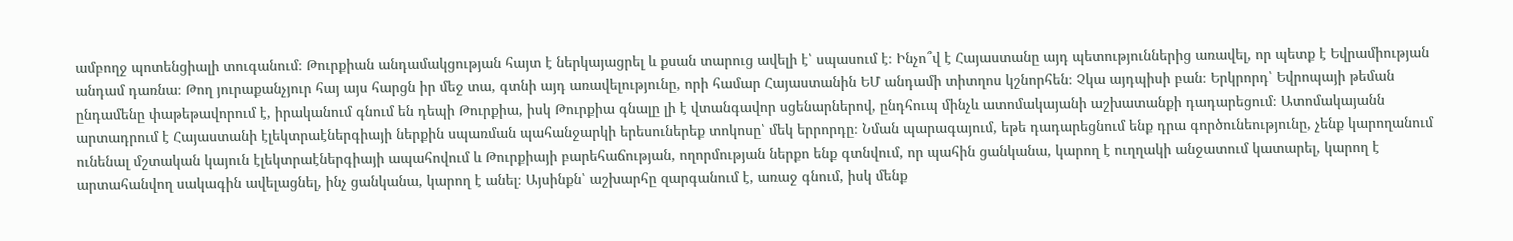ամբողջ պոտենցիալի տուգանում։ Թուրքիան անդամակցության հայտ է ներկայացրել և քսան տարուց ավելի է՝ սպասում է։ Ինչո՞վ է Հայաստանը այդ պետություններից առավել, որ պետք է Եվրամիության անդամ դառնա։ Թող յուրաքանչյուր հայ այս հարցն իր մեջ տա, գտնի այդ առավելությունը, որի համար Հայաստանին ԵՄ անդամի տիտղոս կշնորհեն։ Չկա այդպիսի բան։ Երկրորդ՝ Եվրոպայի թեման ընդամենը փաթեթավորում է, իրականում գնում են դեպի Թուրքիա, իսկ Թուրքիա գնալը լի է վտանգավոր սցենարներով, ընդհուպ մինչև ատոմակայանի աշխատանքի դադարեցում։ Ատոմակայանն արտադրում է Հայաստանի էլեկտրաէներգիայի ներքին սպառման պահանջարկի երեսուներեք տոկոսը՝ մեկ երրորդը։ Նման պարագայում, եթե դադարեցնում ենք դրա գործունեությունը, չենք կարողանում ունենալ մշտական կայուն էլեկտրաէներգիայի ապահովում և Թուրքիայի բարեհաճության, ողորմության ներքո ենք գտնվում, որ պահին ցանկանա, կարող է ուղղակի անջատում կատարել, կարող է արտահանվող սակագին ավելացնել, ինչ ցանկանա, կարող է անել։ Այսինքն՝ աշխարհը զարգանում է, առաջ գնում, իսկ մենք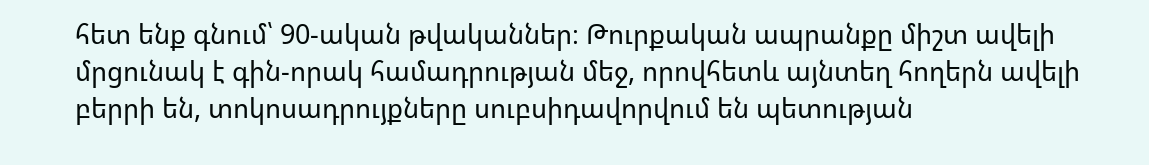հետ ենք գնում՝ 90-ական թվականներ։ Թուրքական ապրանքը միշտ ավելի մրցունակ է գին-որակ համադրության մեջ, որովհետև այնտեղ հողերն ավելի բերրի են, տոկոսադրույքները սուբսիդավորվում են պետության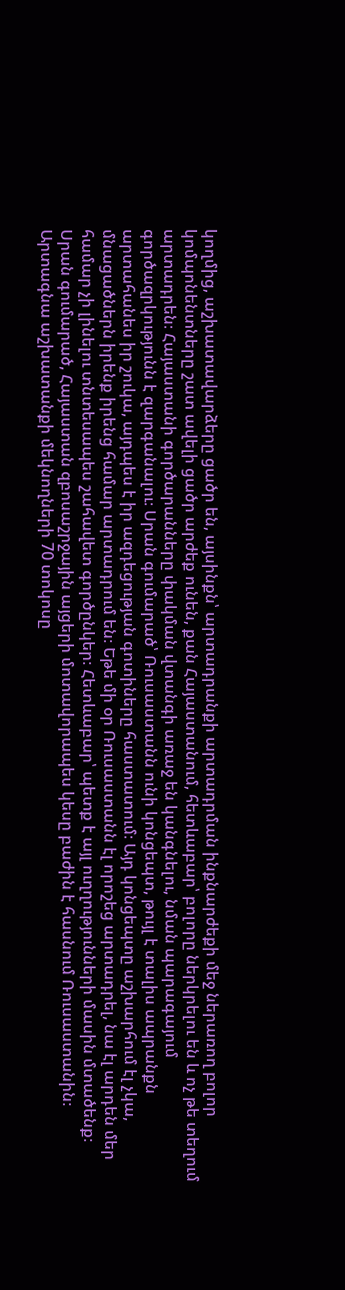կողմից, աշխատավարձերը ցածր են, այսինքն՝ արտադրանքի արտադրման ինքնարժեքի մեջ ներառող բոլոր կոմպոնենտները շատ ավելի ցածր արժեք ունեն, քան Հայաստանում, հետևաբար՝ բոլորը ներկրելու են և ոչ թե տեղում արտադրեն։ Հայաստանի գործարանները փակման վտանգի առաջ են կանգնելու, նման պարագայում գործազրկությունն է զարգանալու։ Սրան գումարած՝ Ռուսաստանն ունի կոնցեպտ, թույլ է տալիս ապրանքն արտահանես իր շուկա, այդպես է իր ազդեցության գոտիները հաստատում։ Այդ կոնցեպտը աշխարհում էլ չկա, մնացածներն իրենք իրենց համար արտադրում են։ Եթե մի օր Ռուսաստանն էլ որոշեց արտադրել, նա էլ արդեն մեր համար չի լինելու տնտեսապես շահավետ գործընկեր։ Հետևաբար՝ պետք է այլ ուղղությունների մասին մտածենք։ Սրան գումարած, Հայաստան զբոսաշրջային այցերի մոտավորապես կեսը բաժին է հասնում Ռուսաստանին։ Արտագնա աշխատանքի մեկնողների 70 տոկոսը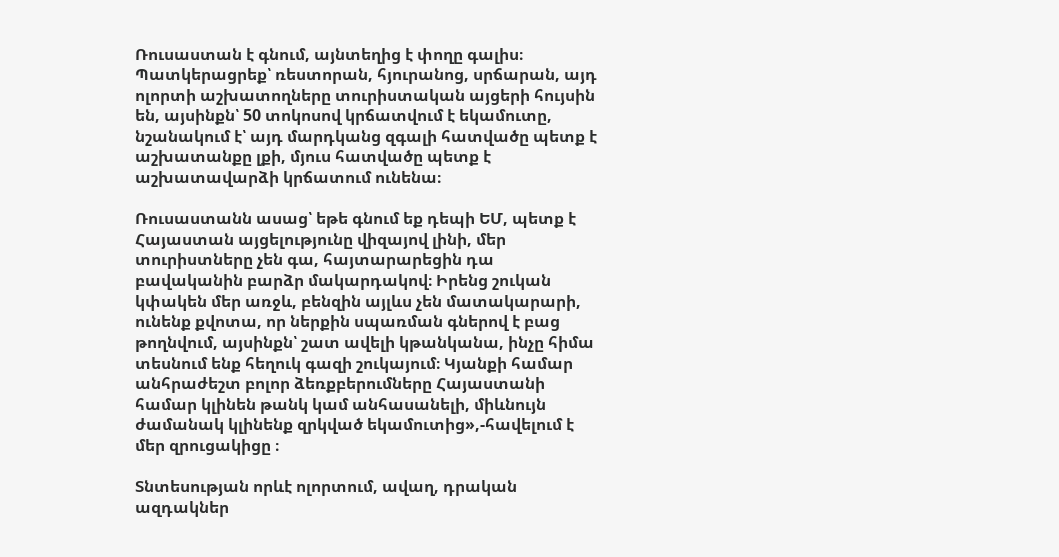Ռուսաստան է գնում, այնտեղից է փողը գալիս։ Պատկերացրեք՝ ռեստորան, հյուրանոց, սրճարան, այդ ոլորտի աշխատողները տուրիստական այցերի հույսին են, այսինքն՝ 50 տոկոսով կրճատվում է եկամուտը, նշանակում է՝ այդ մարդկանց զգալի հատվածը պետք է աշխատանքը լքի, մյուս հատվածը պետք է աշխատավարձի կրճատում ունենա։

Ռուսաստանն ասաց՝ եթե գնում եք դեպի ԵՄ, պետք է Հայաստան այցելությունը վիզայով լինի, մեր տուրիստները չեն գա, հայտարարեցին դա բավականին բարձր մակարդակով։ Իրենց շուկան կփակեն մեր առջև, բենզին այլևս չեն մատակարարի, ունենք քվոտա, որ ներքին սպառման գներով է բաց թողնվում, այսինքն՝ շատ ավելի կթանկանա, ինչը հիմա տեսնում ենք հեղուկ գազի շուկայում։ Կյանքի համար անհրաժեշտ բոլոր ձեռքբերումները Հայաստանի համար կլինեն թանկ կամ անհասանելի, միևնույն ժամանակ կլինենք զրկված եկամուտից»,-հավելում է մեր զրուցակիցը ։

Տնտեսության որևէ ոլորտում, ավաղ, դրական ազդակներ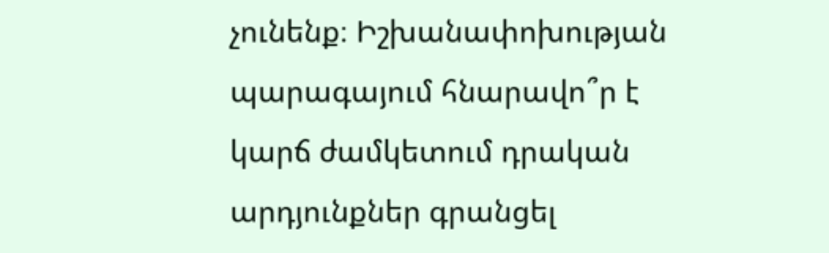չունենք։ Իշխանափոխության պարագայում հնարավո՞ր է կարճ ժամկետում դրական արդյունքներ գրանցել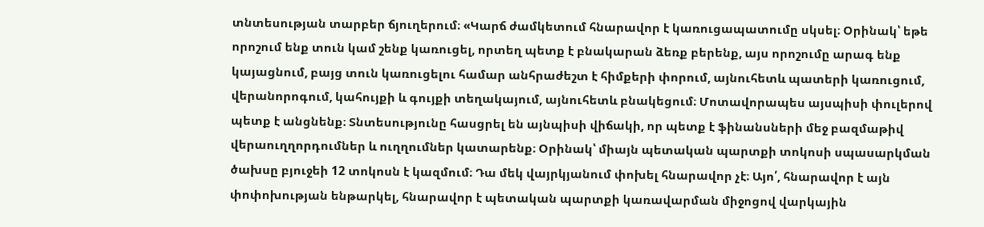տնտեսության տարբեր ճյուղերում։ «Կարճ ժամկետում հնարավոր է կառուցապատումը սկսել։ Օրինակ՝ եթե որոշում ենք տուն կամ շենք կառուցել, որտեղ պետք է բնակարան ձեռք բերենք, այս որոշումը արագ ենք կայացնում, բայց տուն կառուցելու համար անհրաժեշտ է հիմքերի փորում, այնուհետև պատերի կառուցում, վերանորոգում, կահույքի և գույքի տեղակայում, այնուհետև բնակեցում։ Մոտավորապես այսպիսի փուլերով պետք է անցնենք։ Տնտեսությունը հասցրել են այնպիսի վիճակի, որ պետք է ֆինանսների մեջ բազմաթիվ վերաուղղորդումներ և ուղղումներ կատարենք։ Օրինակ՝ միայն պետական պարտքի տոկոսի սպասարկման ծախսը բյուջեի 12 տոկոսն է կազմում։ Դա մեկ վայրկյանում փոխել հնարավոր չէ։ Այո՛, հնարավոր է այն փոփոխության ենթարկել, հնարավոր է պետական պարտքի կառավարման միջոցով վարկային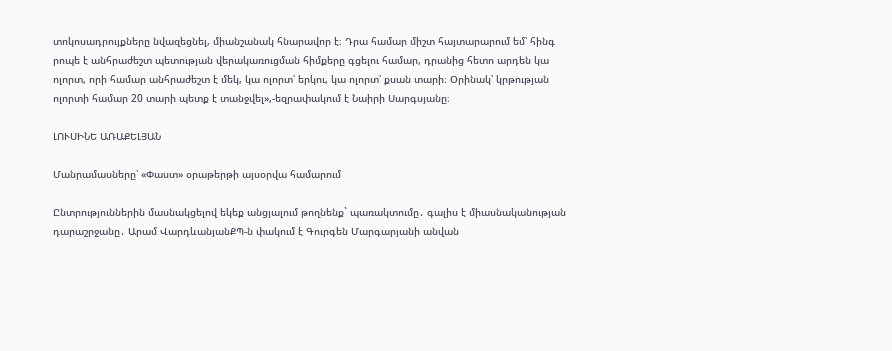տոկոսադրույքները նվազեցնել, միանշանակ հնարավոր է։ Դրա համար միշտ հայտարարում եմ՝ հինգ րոպե է անհրաժեշտ պետության վերակառուցման հիմքերը գցելու համար, դրանից հետո արդեն կա ոլորտ, որի համար անհրաժեշտ է մեկ, կա ոլորտ՝ երկու, կա ոլորտ՝ քսան տարի։ Օրինակ՝ կրթության ոլորտի համար 20 տարի պետք է տանջվել»,-եզրափակում է Նաիրի Սարգսյանը։

ԼՈՒՍԻՆԵ ԱՌԱՔԵԼՅԱՆ

Մանրամասները՝ «Փաստ» օրաթերթի այսօրվա համարում

Ընտրություններին մասնակցելով եկեք անցյալում թողնենք` պառակտումը․ գալիս է միասնականության դարաշրջանը․ Արամ ՎարդևանյանՔՊ-ն փակում է Գուրգեն Մարգարյանի անվան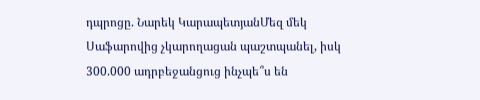դպրոցը. Նարեկ ԿարապետյանՄեզ մեկ Սաֆարովից չկարողացան պաշտպանել, իսկ 300.000 ադրբեջանցուց ինչպե՞ս են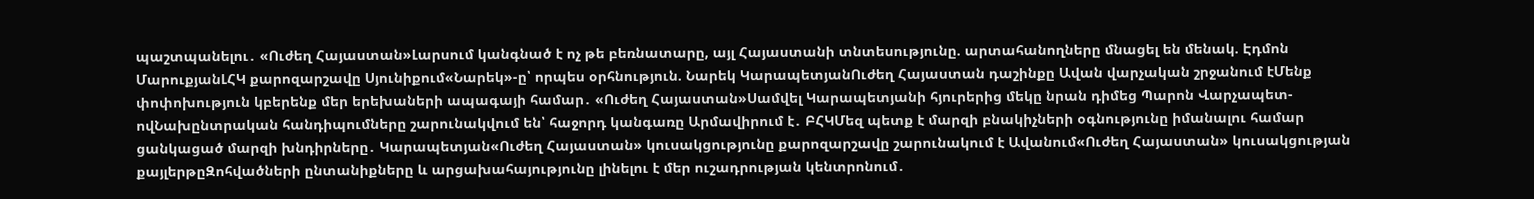պաշտպանելու․ «Ուժեղ Հայաստան»Լարսում կանգնած է ոչ թե բեռնատարը, այլ Հայաստանի տնտեսությունը. արտահանողները մնացել են մենակ. Էդմոն ՄարուքյանԼՀԿ քարոզարշավը Սյունիքում«Նարեկ»-ը՝ որպես օրհնություն. Նարեկ ԿարապետյանՈւժեղ Հայաստան դաշինքը Ավան վարչական շրջանում էՄենք փոփոխություն կբերենք մեր երեխաների ապագայի համար․ «Ուժեղ Հայաստան»Սամվել Կարապետյանի հյուրերից մեկը նրան դիմեց Պարոն Վարչապետ-ովՆախընտրական հանդիպումները շարունակվում են՝ հաջորդ կանգառը Արմավիրում է․ ԲՀԿՄեզ պետք է մարզի բնակիչների օգնությունը իմանալու համար ցանկացած մարզի խնդիրները․ Կարապետյան«Ուժեղ Հայաստան» կուսակցությունը քարոզարշավը շարունակում է Ավանում«Ուժեղ Հայաստան» կուսակցության քայլերթըԶոհվածների ընտանիքները և արցախահայությունը լինելու է մեր ուշադրության կենտրոնում․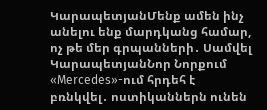ԿարապետյանՄենք ամեն ինչ անելու ենք մարդկանց համար, ոչ թե մեր գրպանների․ Սամվել ԿարապետյանՆոր Նորքում «Mercedes»-ում հրդեհ է բռնկվել․ ոստիկաններն ունեն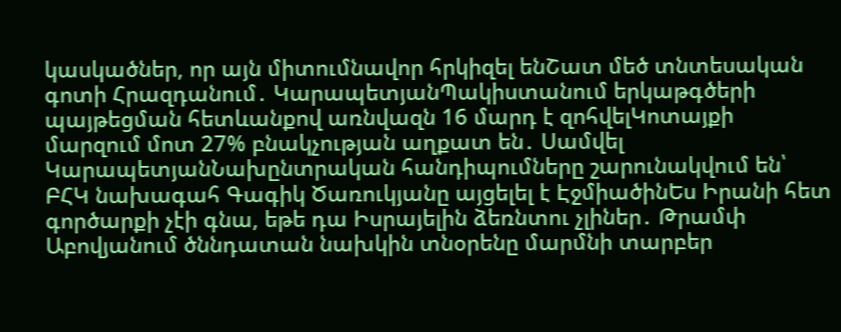կասկածներ, որ այն միտումնավոր հրկիզել ենՇատ մեծ տնտեսական գոտի Հրազդանում․ ԿարապետյանՊակիստանում երկաթգծերի պայթեցման հետևանքով առնվազն 16 մարդ է զոհվելԿոտայքի մարզում մոտ 27% բնակչության աղքատ են․ Սամվել ԿարապետյանՆախընտրական հանդիպումները շարունակվում են՝ ԲՀԿ նախագահ Գագիկ Ծառուկյանը այցելել է ԷջմիածինԵս Իրանի հետ գործարքի չէի գնա, եթե դա Իսրայելին ձեռնտու չլիներ․ Թրամփ Աբովյանում ծննդատան նախկին տնօրենը մարմնի տարբեր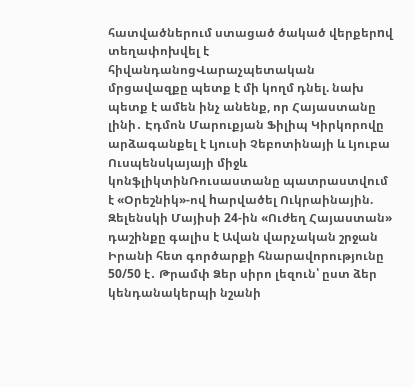հատվածներում ստացած ծակած վերքերnվ տեղափոխվել է հիվանդանոցՎարաչպետական մրցավազքը պետք է մի կողմ դնել. նախ պետք է ամեն ինչ անենք, որ Հայաստանը լինի․ Էդմոն Մարուքյան Ֆիլիպ Կիրկորովը արձագանքել է Լյուսի Չեբոտինայի և Լյուբա Ուսպենսկայայի միջև կոնֆլիկտինՌուսաստանը պատրաստվում է «Օրեշնիկ»-ով hարվածել Ուկրաինային. Զելենսկի Մայիսի 24-ին «Ուժեղ Հայաստան» դաշինքը գալիս է Ավան վարչական շրջան Իրանի հետ գործարքի հնարավորությունը 50/50 է․ Թրամփ Ձեր սիրո լեզուն՝ ըստ ձեր կենդանակերպի նշանի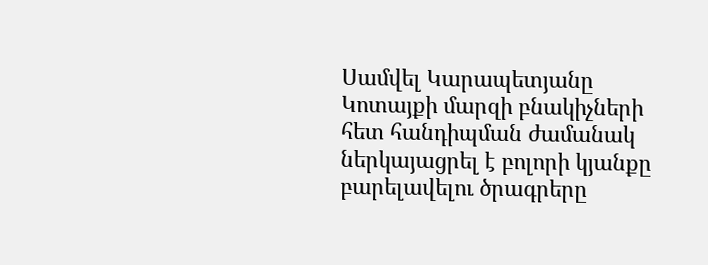Սամվել Կարապետյանը Կոտայքի մարզի բնակիչների հետ հանդիպման ժամանակ ներկայացրել է բոլորի կյանքը բարելավելու ծրագրերը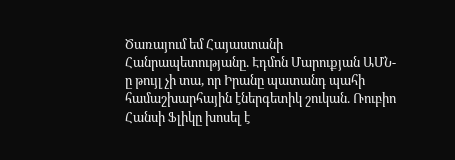Ծառայում եմ Հայաստանի Հանրապետությանը. Էդմոն Մարուքյան ԱՄՆ-ը թույլ չի տա, որ Իրանը պատանդ պահի համաշխարհային էներգետիկ շուկան. Ռուբիո Հանսի Ֆլիկը խոսել է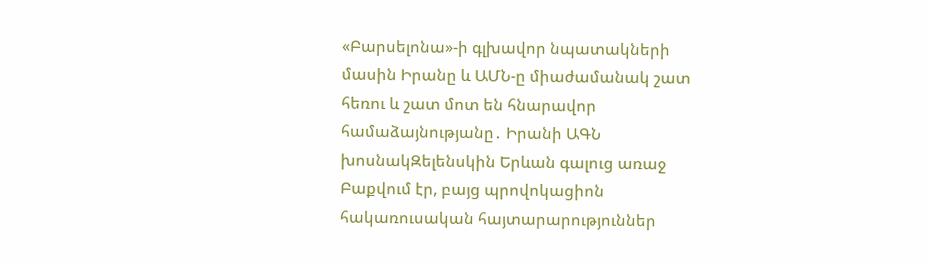«Բարսելոնա»-ի գլխավոր նպատակների մասին Իրանը և ԱՄՆ-ը միաժամանակ շատ հեռու և շատ մոտ են հնարավոր համաձայնությանը․ Իրանի ԱԳՆ խոսնակԶելենսկին Երևան գալուց առաջ Բաքվում էր, բայց պրովոկացիոն հակառուսական հայտարարություններ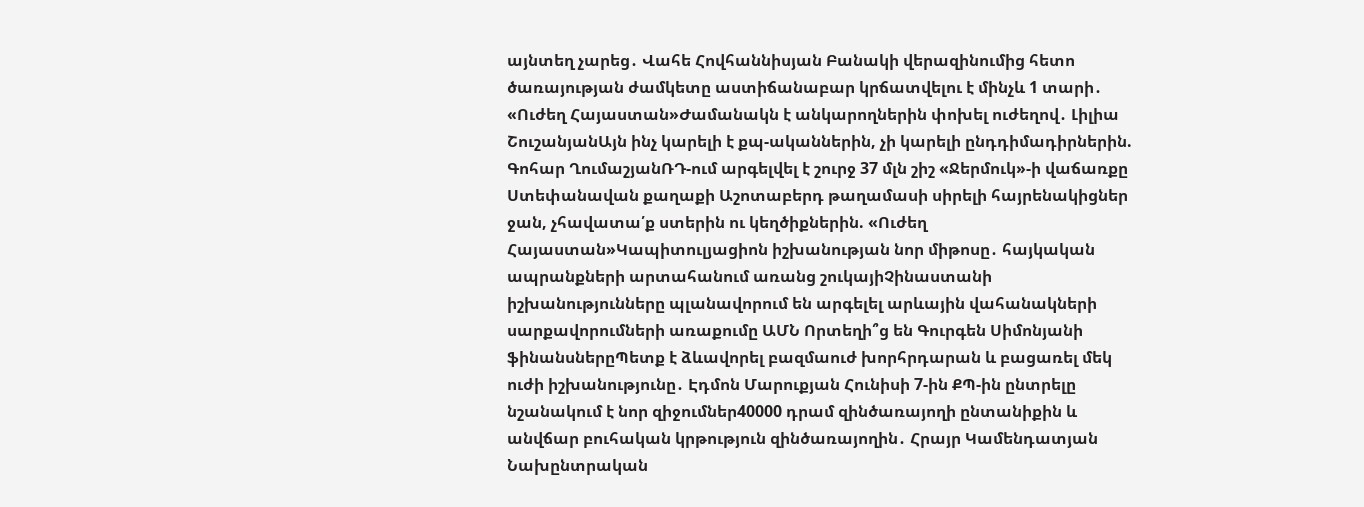այնտեղ չարեց․ Վահե Հովհաննիսյան Բանակի վերազինումից հետո ծառայության ժամկետը աստիճանաբար կրճատվելու է մինչև 1 տարի․ «Ուժեղ Հայաստան»Ժամանակն է անկարողներին փոխել ուժեղով․ Լիլիա ՇուշանյանԱյն ինչ կարելի է քպ-ականներին, չի կարելի ընդդիմադիրներին. Գոհար ՂումաշյանՌԴ-ում արգելվել է շուրջ 37 մլն շիշ «Ջերմուկ»-ի վաճառքը Ստեփանավան քաղաքի Աշոտաբերդ թաղամասի սիրելի հայրենակիցներ ջան, չհավատա՛ք ստերին ու կեղծիքներին. «Ուժեղ Հայաստան»Կապիտուլյացիոն իշխանության նոր միթոսը․ հայկական ապրանքների արտահանում առանց շուկայիՉինաստանի իշխանությունները պլանավորում են արգելել արևային վահանակների սարքավորումների առաքումը ԱՄՆ Որտեղի՞ց են Գուրգեն Սիմոնյանի ֆինանսներըՊետք է ձևավորել բազմաուժ խորհրդարան և բացառել մեկ ուժի իշխանությունը․ Էդմոն Մարուքյան Հունիսի 7-ին ՔՊ-ին ընտրելը նշանակում է նոր զիջումներ40000 դրամ զինծառայողի ընտանիքին և անվճար բուհական կրթություն զինծառայողին․ Հրայր Կամենդատյան Նախընտրական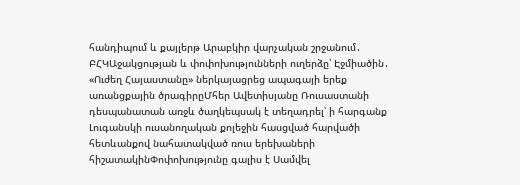հանդիպում և քայլերթ Արաբկիր վարչական շրջանում․ ԲՀԿԱջակցության և փոփոխությունների ուղերձը՝ Էջմիածին․ «Ուժեղ Հայաստանը» ներկայացրեց ապագայի երեք առանցքային ծրագիրըՄհեր Ավետիսյանը Ռուսաստանի դեսպանատան առջև ծաղկեպսակ է տեղադրել՝ ի հարգանք Լուգանսկի ուսանողական քոլեջին հասցված հարվածի հետևանքով նահատակված ռուս երեխաների հիշատակինՓոփոխությունը գալիս է Սամվել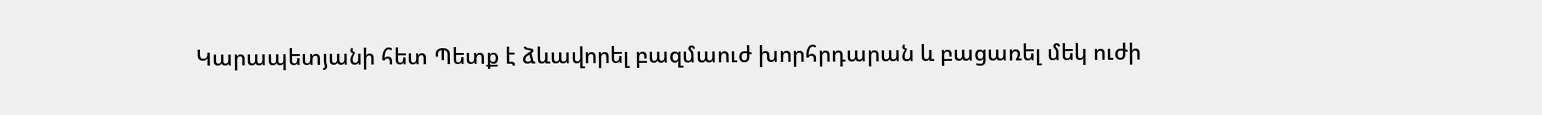Կարապետյանի հետ Պետք է ձևավորել բազմաուժ խորհրդարան և բացառել մեկ ուժի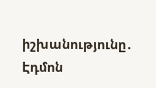իշխանությունը․ Էդմոն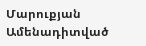Մարուքյան
Ամենադիտված